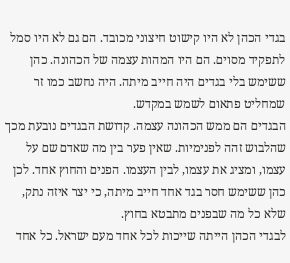בגדי הכהן לא היו קישוט חיצוני מכובד. הם גם לא היו סמל לתפקיד מסוים. הם היו המהות עצמה של הכהונה. כהן ששימש בלי בגדים היה חייב מיתה. היה נחשב כמו זר שמחליט פתאום לשמש במקדש.
הבגדים הם ממש הכהונה עצמה. קדושת הבגדים נובעת מכך שהלבוש זהה לפנימיות. שאין פער בין מה שאדם שם על עצמו, ומציג את עצמו, לבין העצמו. הפנים והחוץ אחד. לכן כהן ששימש חסר בגד אחד חייב מיתה, כי יצר איזה נתק, שלא כל מה שבפנים מתבטא בחוץ.
לבגדי הכהן הייתה שייכות לכל אחד מעם ישראל. כל אחד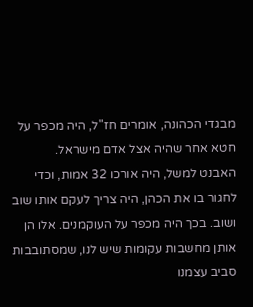מבגדי הכהונה, אומרים חז"ל, היה מכפר על חטא אחר שהיה אצל אדם מישראל.
האבנט למשל, היה אורכו 32 אמות, וכדי לחגור בו את הכהן, היה צריך לעקם אותו שוב ושוב. בכך היה מכפר על העוקמנים. אלו הן אותן מחשבות עקומות שיש לנו, שמסתובבות סביב עצמנו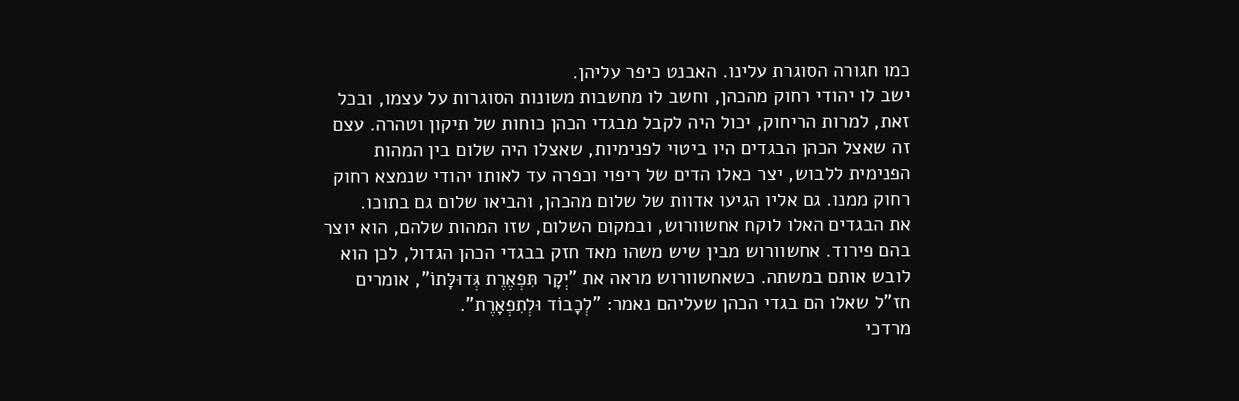כמו חגורה הסוגרת עלינו. האבנט כיפר עליהן.
ישב לו יהודי רחוק מהכהן, וחשב לו מחשבות משונות הסוגרות על עצמו, ובכל זאת, למרות הריחוק, יכול היה לקבל מבגדי הכהן כוחות של תיקון וטהרה. עצם זה שאצל הכהן הבגדים היו ביטוי לפנימיות, שאצלו היה שלום בין המהות הפנימית ללבוש, יצר כאלו הדים של ריפוי וכפרה עד לאותו יהודי שנמצא רחוק רחוק ממנו. גם אליו הגיעו אדוות של שלום מהכהן, והביאו שלום גם בתוכו.
את הבגדים האלו לוקח אחשוורוש, ובמקום השלום, שזו המהות שלהם, הוא יוצר בהם פירוד. אחשוורוש מבין שיש משהו מאד חזק בבגדי הכהן הגדול, לכן הוא לובש אותם במשתה. כשאחשוורוש מראה את "יְקָר תִּפְאֶרֶת גְּדוּלָּתוֹ", אומרים חז"ל שאלו הם בגדי הכהן שעליהם נאמר: "לְכָבוֹד וּלְתִפְאָרֶת".
מרדכי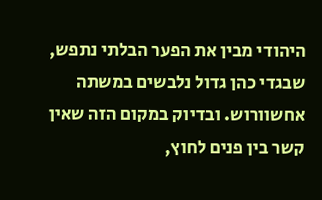היהודי מבין את הפער הבלתי נתפש, שבגדי כהן גדול נלבשים במשתה אחשוורוש. ובדיוק במקום הזה שאין קשר בין פנים לחוץ,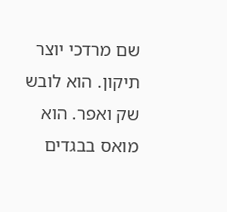שם מרדכי יוצר תיקון. הוא לובש שק ואפר. הוא מואס בבגדים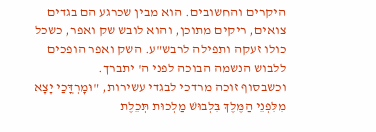היקרים והחשובים. הוא מבין שכרגע הם בגדים צואים, ריקים מתוכן, והוא לובש שק ואפר, כשכל כולו זעקה ותפילה לרבש"ע. השק ואפר הופכים ללבוש הנשמה הבוכה לפני ה' יתברך.
וכשבסוף זוכה מרדכי לבגדי עשירות, "וּמׇרְדֳּכַי יָצָא מִלִּפְנֵי הַמֶּלֶךְ בִּלְבוּשׁ מַלְכוּת תְּכֵלֶת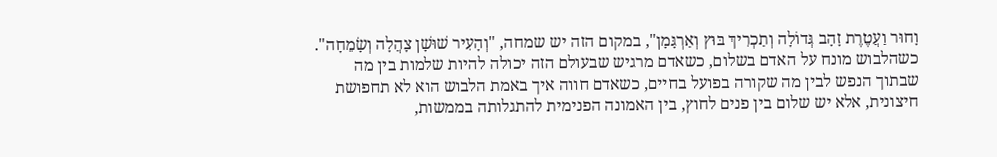וָחוּר וַעֲטֶרֶת זָהָב גְּדוֹלָה וְתַכְרִיךְ בּוּץ וְאַרְגָּמָן", במקום הזה יש שמחה, "וְהָעִיר שׁוּשָׁן צָהֲלָה וְשָׂמֵחָה".
כשהלבוש מונח על האדם בשלום, כשאדם מרגיש שבעולם הזה יכולה להיות שלמות בין מה שבתוך הנפש לבין מה שקורה בפועל בחיים, כשאדם חווה איך באמת הלבוש הוא לא תחפושת חיצונית, אלא יש שלום בין פנים לחוץ, בין האמונה הפנימית להתגלותה בממשות,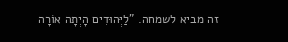זה מביא לשמחה. "לַיְּהוּדִים הָיְתָה אוֹרָה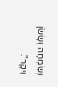וְשִׂמְחָה וְשָׂשֹׂן וִיקָר".